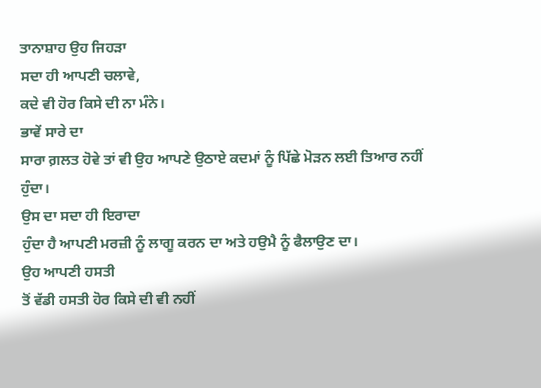ਤਾਨਾਸ਼ਾਹ ਉਹ ਜਿਹੜਾ
ਸਦਾ ਹੀ ਆਪਣੀ ਚਲਾਵੇ,
ਕਦੇ ਵੀ ਹੋਰ ਕਿਸੇ ਦੀ ਨਾ ਮੰਨੇ।
ਭਾਵੇਂ ਸਾਰੇ ਦਾ
ਸਾਰਾ ਗ਼ਲਤ ਹੋਵੇ ਤਾਂ ਵੀ ਉਹ ਆਪਣੇ ਉਠਾਏ ਕਦਮਾਂ ਨੂੰ ਪਿੱਛੇ ਮੋੜਨ ਲਈ ਤਿਆਰ ਨਹੀਂ
ਹੁੰਦਾ।
ਉਸ ਦਾ ਸਦਾ ਹੀ ਇਰਾਦਾ
ਹੁੰਦਾ ਹੈ ਆਪਣੀ ਮਰਜ਼ੀ ਨੂੰ ਲਾਗੂ ਕਰਨ ਦਾ ਅਤੇ ਹਉਮੈ ਨੂੰ ਫੈਲਾਉਣ ਦਾ।
ਉਹ ਆਪਣੀ ਹਸਤੀ
ਤੋਂ ਵੱਡੀ ਹਸਤੀ ਹੋਰ ਕਿਸੇ ਦੀ ਵੀ ਨਹੀਂ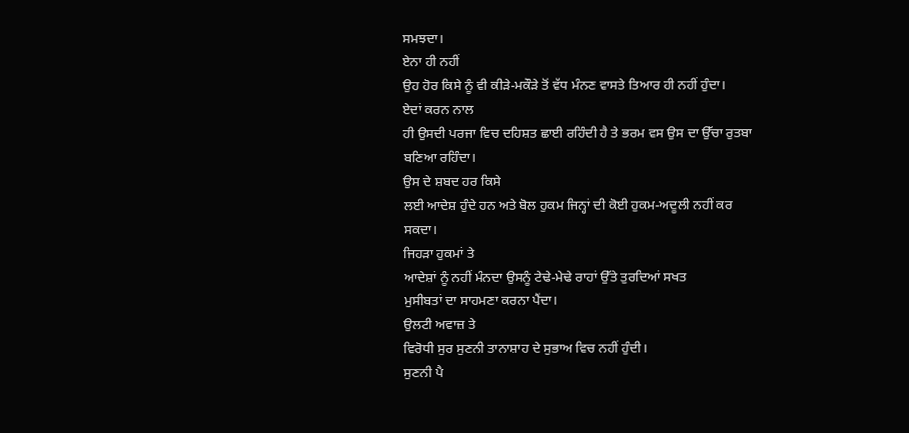ਸਮਝਦਾ।
ਏਨਾ ਹੀ ਨਹੀਂ
ਉਹ ਹੋਰ ਕਿਸੇ ਨੂੰ ਵੀ ਕੀੜੇ-ਮਕੌੜੇ ਤੋਂ ਵੱਧ ਮੰਨਣ ਵਾਸਤੇ ਤਿਆਰ ਹੀ ਨਹੀਂ ਹੁੰਦਾ।
ਏਦਾਂ ਕਰਨ ਨਾਲ
ਹੀ ਉਸਦੀ ਪਰਜਾ ਵਿਚ ਦਹਿਸ਼ਤ ਛਾਈ ਰਹਿੰਦੀ ਹੈ ਤੇ ਭਰਮ ਵਸ ਉਸ ਦਾ ਉੱਚਾ ਰੁਤਬਾ
ਬਣਿਆ ਰਹਿੰਦਾ।
ਉਸ ਦੇ ਸ਼ਬਦ ਹਰ ਕਿਸੇ
ਲਈ ਆਦੇਸ਼ ਹੁੰਦੇ ਹਨ ਅਤੇ ਬੋਲ ਹੁਕਮ ਜਿਨ੍ਹਾਂ ਦੀ ਕੋਈ ਹੁਕਮ-ਅਦੂਲੀ ਨਹੀਂ ਕਰ
ਸਕਦਾ।
ਜਿਹੜਾ ਹੁਕਮਾਂ ਤੇ
ਆਦੇਸ਼ਾਂ ਨੂੰ ਨਹੀਂ ਮੰਨਦਾ ਉਸਨੂੰ ਟੇਢੇ-ਮੇਢੇ ਰਾਹਾਂ ਉੱਤੇ ਤੁਰਦਿਆਂ ਸਖਤ
ਮੁਸੀਬਤਾਂ ਦਾ ਸਾਹਮਣਾ ਕਰਨਾ ਪੈਂਦਾ।
ਉਲਟੀ ਅਵਾਜ਼ ਤੇ
ਵਿਰੋਧੀ ਸੁਰ ਸੁਣਨੀ ਤਾਨਾਸ਼ਾਹ ਦੇ ਸੁਭਾਅ ਵਿਚ ਨਹੀਂ ਹੁੰਦੀ।
ਸੁਣਨੀ ਪੈ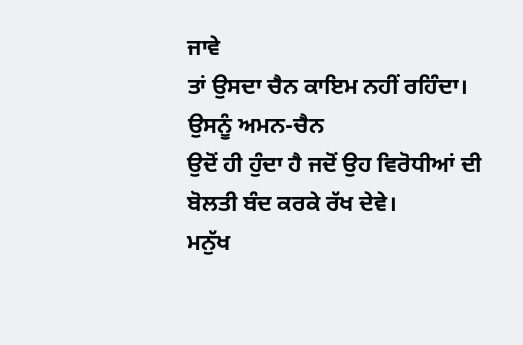ਜਾਵੇ
ਤਾਂ ਉਸਦਾ ਚੈਨ ਕਾਇਮ ਨਹੀਂ ਰਹਿੰਦਾ।
ਉਸਨੂੰ ਅਮਨ-ਚੈਨ
ਉਦੋਂ ਹੀ ਹੁੰਦਾ ਹੈ ਜਦੋਂ ਉਹ ਵਿਰੋਧੀਆਂ ਦੀ ਬੋਲਤੀ ਬੰਦ ਕਰਕੇ ਰੱਖ ਦੇਵੇ।
ਮਨੁੱਖ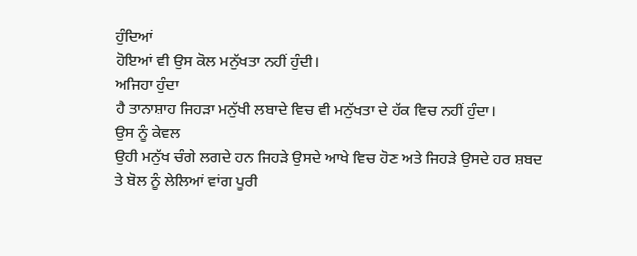ਹੁੰਦਿਆਂ
ਹੋਇਆਂ ਵੀ ਉਸ ਕੋਲ ਮਨੁੱਖਤਾ ਨਹੀਂ ਹੁੰਦੀ।
ਅਜਿਹਾ ਹੁੰਦਾ
ਹੈ ਤਾਨਾਸ਼ਾਹ ਜਿਹੜਾ ਮਨੁੱਖੀ ਲਬਾਦੇ ਵਿਚ ਵੀ ਮਨੁੱਖਤਾ ਦੇ ਹੱਕ ਵਿਚ ਨਹੀਂ ਹੁੰਦਾ।
ਉਸ ਨੂੰ ਕੇਵਲ
ਉਹੀ ਮਨੁੱਖ ਚੰਗੇ ਲਗਦੇ ਹਨ ਜਿਹੜੇ ਉਸਦੇ ਆਖੇ ਵਿਚ ਹੋਣ ਅਤੇ ਜਿਹੜੇ ਉਸਦੇ ਹਰ ਸ਼ਬਦ
ਤੇ ਬੋਲ ਨੂੰ ਲੇਲਿਆਂ ਵਾਂਗ ਪੂਰੀ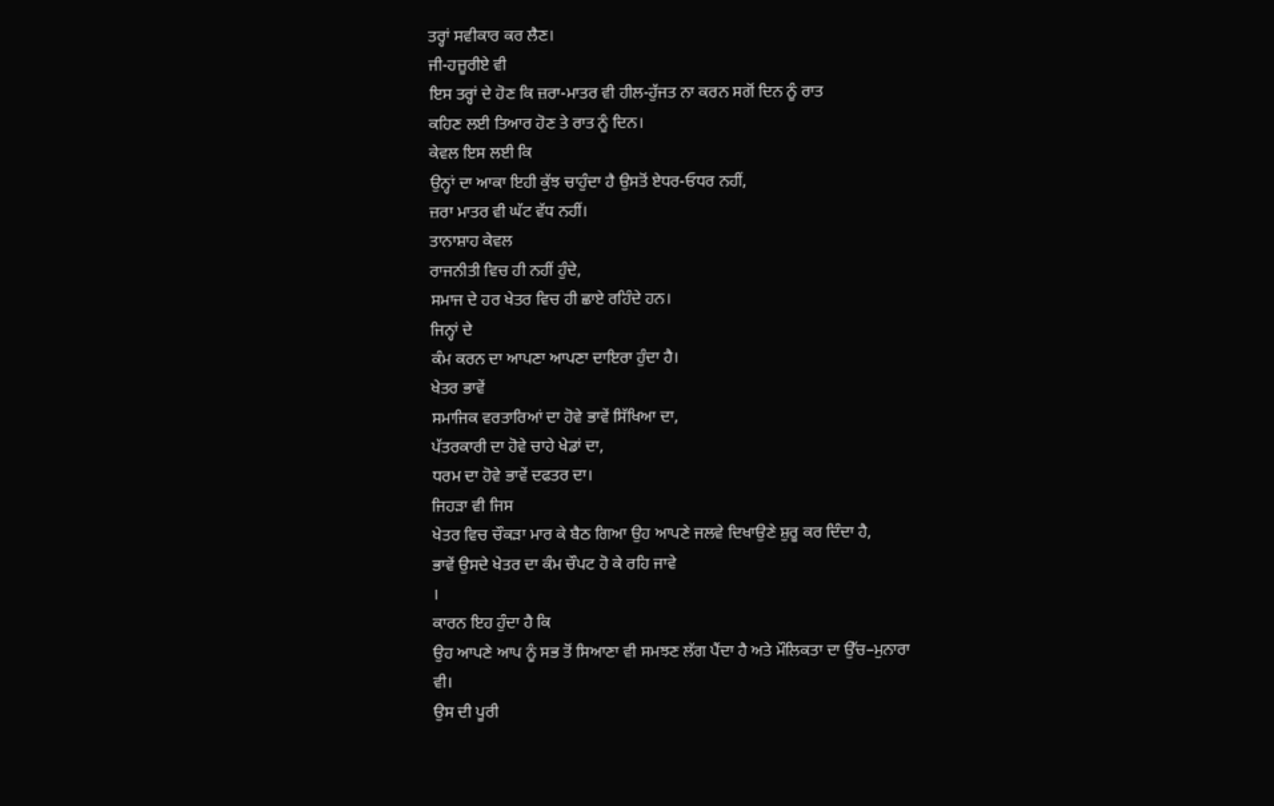ਤਰ੍ਹਾਂ ਸਵੀਕਾਰ ਕਰ ਲੈਣ।
ਜੀ-ਹਜ਼ੂਰੀਏ ਵੀ
ਇਸ ਤਰ੍ਹਾਂ ਦੇ ਹੋਣ ਕਿ ਜ਼ਰਾ-ਮਾਤਰ ਵੀ ਹੀਲ-ਹੁੱਜਤ ਨਾ ਕਰਨ ਸਗੋਂ ਦਿਨ ਨੂੰ ਰਾਤ
ਕਹਿਣ ਲਈ ਤਿਆਰ ਹੋਣ ਤੇ ਰਾਤ ਨੂੰ ਦਿਨ।
ਕੇਵਲ ਇਸ ਲਈ ਕਿ
ਉਨ੍ਹਾਂ ਦਾ ਆਕਾ ਇਹੀ ਕੁੱਝ ਚਾਹੁੰਦਾ ਹੈ ਉਸਤੋਂ ਏਧਰ-ਓਧਰ ਨਹੀਂ,
ਜ਼ਰਾ ਮਾਤਰ ਵੀ ਘੱਟ ਵੱਧ ਨਹੀਂ।
ਤਾਨਾਸ਼ਾਹ ਕੇਵਲ
ਰਾਜਨੀਤੀ ਵਿਚ ਹੀ ਨਹੀਂ ਹੁੰਦੇ,
ਸਮਾਜ ਦੇ ਹਰ ਖੇਤਰ ਵਿਚ ਹੀ ਛਾਏ ਰਹਿੰਦੇ ਹਨ।
ਜਿਨ੍ਹਾਂ ਦੇ
ਕੰਮ ਕਰਨ ਦਾ ਆਪਣਾ ਆਪਣਾ ਦਾਇਰਾ ਹੁੰਦਾ ਹੈ।
ਖੇਤਰ ਭਾਵੇਂ
ਸਮਾਜਿਕ ਵਰਤਾਰਿਆਂ ਦਾ ਹੋਵੇ ਭਾਵੇਂ ਸਿੱਖਿਆ ਦਾ,
ਪੱਤਰਕਾਰੀ ਦਾ ਹੋਵੇ ਚਾਹੇ ਖੇਡਾਂ ਦਾ,
ਧਰਮ ਦਾ ਹੋਵੇ ਭਾਵੇਂ ਦਫਤਰ ਦਾ।
ਜਿਹੜਾ ਵੀ ਜਿਸ
ਖੇਤਰ ਵਿਚ ਚੌਕੜਾ ਮਾਰ ਕੇ ਬੈਠ ਗਿਆ ਉਹ ਆਪਣੇ ਜਲਵੇ ਦਿਖਾਉਣੇ ਸ਼ੁਰੂ ਕਰ ਦਿੰਦਾ ਹੈ,
ਭਾਵੇਂ ਉਸਦੇ ਖੇਤਰ ਦਾ ਕੰਮ ਚੌਪਟ ਹੋ ਕੇ ਰਹਿ ਜਾਵੇ
।
ਕਾਰਨ ਇਹ ਹੁੰਦਾ ਹੈ ਕਿ
ਉਹ ਆਪਣੇ ਆਪ ਨੂੰ ਸਭ ਤੋਂ ਸਿਆਣਾ ਵੀ ਸਮਝਣ ਲੱਗ ਪੈਂਦਾ ਹੈ ਅਤੇ ਮੌਲਿਕਤਾ ਦਾ ਉੱਚ–ਮੁਨਾਰਾ
ਵੀ।
ਉਸ ਦੀ ਪੂਰੀ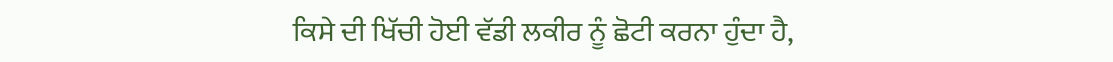ਕਿਸੇ ਦੀ ਖਿੱਚੀ ਹੋਈ ਵੱਡੀ ਲਕੀਰ ਨੂੰ ਛੋਟੀ ਕਰਨਾ ਹੁੰਦਾ ਹੈ,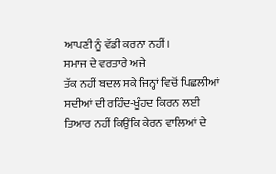ਆਪਣੀ ਨੂੰ ਵੱਡੀ ਕਰਨਾ ਨਹੀਂ।
ਸਮਾਜ ਦੇ ਵਰਤਾਰੇ ਅਜੇ
ਤੱਕ ਨਹੀਂ ਬਦਲ ਸਕੇ ਜਿਨ੍ਹਾਂ ਵਿਚੋਂ ਪਿਛਲੀਆਂ ਸਦੀਆਂ ਦੀ ਰਹਿੰਦ-ਖੂੰਹਦ ਕਿਰਨ ਲਈ
ਤਿਆਰ ਨਹੀਂ ਕਿਉਂਕਿ ਕੇਰਨ ਵਾਲਿਆਂ ਦੇ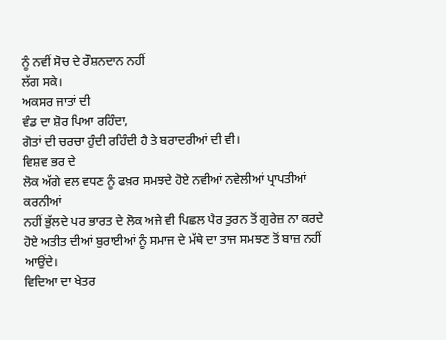ਨੂੰ ਨਵੀਂ ਸੋਚ ਦੇ ਰੌਸ਼ਨਦਾਨ ਨਹੀਂ
ਲੱਗ ਸਕੇ।
ਅਕਸਰ ਜਾਤਾਂ ਦੀ
ਵੰਡ ਦਾ ਸ਼ੋਰ ਪਿਆ ਰਹਿੰਦਾ,
ਗੋਤਾਂ ਦੀ ਚਰਚਾ ਹੁੰਦੀ ਰਹਿੰਦੀ ਹੈ ਤੇ ਬਰਾਦਰੀਆਂ ਦੀ ਵੀ।
ਵਿਸ਼ਵ ਭਰ ਦੇ
ਲੋਕ ਅੱਗੇ ਵਲ ਵਧਣ ਨੂੰ ਫਖ਼ਰ ਸਮਝਦੇ ਹੋਏ ਨਵੀਆਂ ਨਵੇਲੀਆਂ ਪ੍ਰਾਪਤੀਆਂ ਕਰਨੀਆਂ
ਨਹੀਂ ਭੁੱਲਦੇ ਪਰ ਭਾਰਤ ਦੇ ਲੋਕ ਅਜੇ ਵੀ ਪਿਛਲ ਪੈਰ ਤੁਰਨ ਤੋਂ ਗੁਰੇਜ਼ ਨਾ ਕਰਦੇ
ਹੋਏ ਅਤੀਤ ਦੀਆਂ ਬੁਰਾਈਆਂ ਨੂੰ ਸਮਾਜ ਦੇ ਮੱਥੇ ਦਾ ਤਾਜ ਸਮਝਣ ਤੋਂ ਬਾਜ਼ ਨਹੀਂ
ਆਉਂਦੇ।
ਵਿਦਿਆ ਦਾ ਖੇਤਰ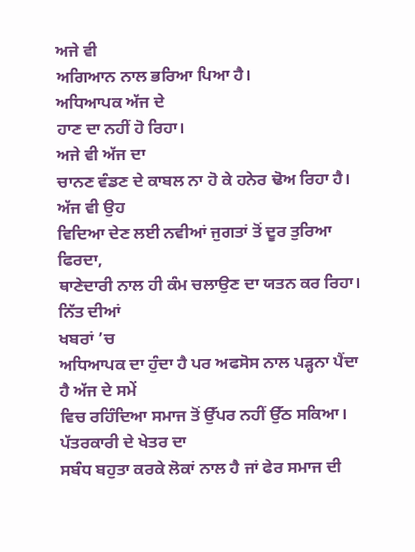ਅਜੇ ਵੀ
ਅਗਿਆਨ ਨਾਲ ਭਰਿਆ ਪਿਆ ਹੈ।
ਅਧਿਆਪਕ ਅੱਜ ਦੇ
ਹਾਣ ਦਾ ਨਹੀਂ ਹੋ ਰਿਹਾ।
ਅਜੇ ਵੀ ਅੱਜ ਦਾ
ਚਾਨਣ ਵੰਡਣ ਦੇ ਕਾਬਲ ਨਾ ਹੋ ਕੇ ਹਨੇਰ ਢੋਅ ਰਿਹਾ ਹੈ।
ਅੱਜ ਵੀ ਉਹ
ਵਿਦਿਆ ਦੇਣ ਲਈ ਨਵੀਆਂ ਜੁਗਤਾਂ ਤੋਂ ਦੂਰ ਤੁਰਿਆ ਫਿਰਦਾ,
ਥਾਣੇਦਾਰੀ ਨਾਲ ਹੀ ਕੰਮ ਚਲਾਉਣ ਦਾ ਯਤਨ ਕਰ ਰਿਹਾ।
ਨਿੱਤ ਦੀਆਂ
ਖਬਰਾਂ ’ਚ
ਅਧਿਆਪਕ ਦਾ ਹੁੰਦਾ ਹੈ ਪਰ ਅਫਸੋਸ ਨਾਲ ਪੜ੍ਹਨਾ ਪੈਂਦਾ ਹੈ ਅੱਜ ਦੇ ਸਮੇਂ
ਵਿਚ ਰਹਿੰਦਿਆ ਸਮਾਜ ਤੋਂ ਉੱਪਰ ਨਹੀਂ ਉੱਠ ਸਕਿਆ।
ਪੱਤਰਕਾਰੀ ਦੇ ਖੇਤਰ ਦਾ
ਸਬੰਧ ਬਹੁਤਾ ਕਰਕੇ ਲੋਕਾਂ ਨਾਲ ਹੈ ਜਾਂ ਫੇਰ ਸਮਾਜ ਦੀ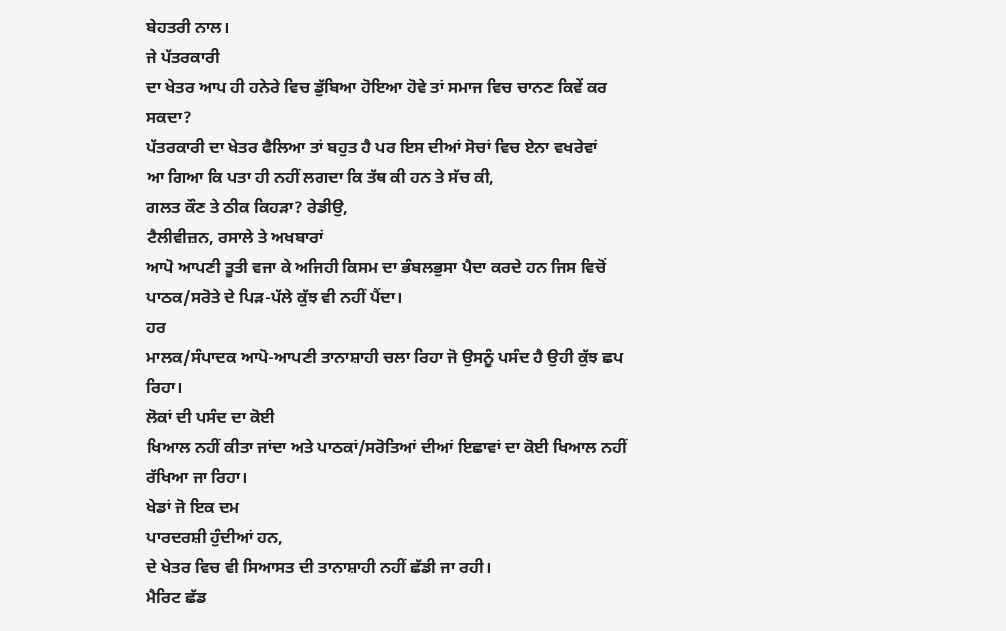ਬੇਹਤਰੀ ਨਾਲ।
ਜੇ ਪੱਤਰਕਾਰੀ
ਦਾ ਖੇਤਰ ਆਪ ਹੀ ਹਨੇਰੇ ਵਿਚ ਡੁੱਬਿਆ ਹੋਇਆ ਹੋਵੇ ਤਾਂ ਸਮਾਜ ਵਿਚ ਚਾਨਣ ਕਿਵੇਂ ਕਰ
ਸਕਦਾ?
ਪੱਤਰਕਾਰੀ ਦਾ ਖੇਤਰ ਫੈਲਿਆ ਤਾਂ ਬਹੁਤ ਹੈ ਪਰ ਇਸ ਦੀਆਂ ਸੋਚਾਂ ਵਿਚ ਏਨਾ ਵਖਰੇਵਾਂ
ਆ ਗਿਆ ਕਿ ਪਤਾ ਹੀ ਨਹੀਂ ਲਗਦਾ ਕਿ ਤੱਥ ਕੀ ਹਨ ਤੇ ਸੱਚ ਕੀ,
ਗਲਤ ਕੌਣ ਤੇ ਠੀਕ ਕਿਹੜਾ? ਰੇਡੀਉ,
ਟੈਲੀਵੀਜ਼ਨ, ਰਸਾਲੇ ਤੇ ਅਖਬਾਰਾਂ
ਆਪੋ ਆਪਣੀ ਤੂਤੀ ਵਜਾ ਕੇ ਅਜਿਹੀ ਕਿਸਮ ਦਾ ਭੰਬਲਭੁਸਾ ਪੈਦਾ ਕਰਦੇ ਹਨ ਜਿਸ ਵਿਚੋਂ
ਪਾਠਕ/ਸਰੋਤੇ ਦੇ ਪਿੜ-ਪੱਲੇ ਕੁੱਝ ਵੀ ਨਹੀਂ ਪੈਂਦਾ।
ਹਰ
ਮਾਲਕ/ਸੰਪਾਦਕ ਆਪੋ-ਆਪਣੀ ਤਾਨਾਸ਼ਾਹੀ ਚਲਾ ਰਿਹਾ ਜੋ ਉਸਨੂੰ ਪਸੰਦ ਹੈ ਉਹੀ ਕੁੱਝ ਛਪ
ਰਿਹਾ।
ਲੋਕਾਂ ਦੀ ਪਸੰਦ ਦਾ ਕੋਈ
ਖਿਆਲ ਨਹੀਂ ਕੀਤਾ ਜਾਂਦਾ ਅਤੇ ਪਾਠਕਾਂ/ਸਰੋਤਿਆਂ ਦੀਆਂ ਇਛਾਵਾਂ ਦਾ ਕੋਈ ਖਿਆਲ ਨਹੀਂ
ਰੱਖਿਆ ਜਾ ਰਿਹਾ।
ਖੇਡਾਂ ਜੋ ਇਕ ਦਮ
ਪਾਰਦਰਸ਼ੀ ਹੁੰਦੀਆਂ ਹਨ,
ਦੇ ਖੇਤਰ ਵਿਚ ਵੀ ਸਿਆਸਤ ਦੀ ਤਾਨਾਸ਼ਾਹੀ ਨਹੀਂ ਛੱਡੀ ਜਾ ਰਹੀ।
ਮੈਰਿਟ ਛੱਡ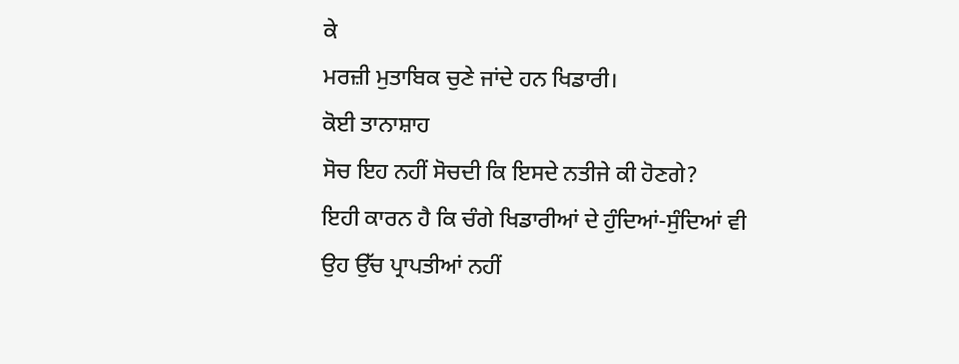ਕੇ
ਮਰਜ਼ੀ ਮੁਤਾਬਿਕ ਚੁਣੇ ਜਾਂਦੇ ਹਨ ਖਿਡਾਰੀ।
ਕੋਈ ਤਾਨਾਸ਼ਾਹ
ਸੋਚ ਇਹ ਨਹੀਂ ਸੋਚਦੀ ਕਿ ਇਸਦੇ ਨਤੀਜੇ ਕੀ ਹੋਣਗੇ?
ਇਹੀ ਕਾਰਨ ਹੈ ਕਿ ਚੰਗੇ ਖਿਡਾਰੀਆਂ ਦੇ ਹੁੰਦਿਆਂ-ਸੁੰਦਿਆਂ ਵੀ
ਉਹ ਉੱਚ ਪ੍ਰਾਪਤੀਆਂ ਨਹੀਂ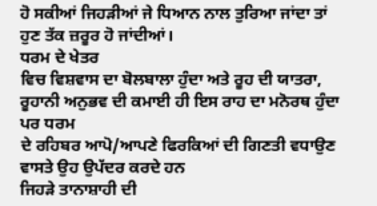ਹੋ ਸਕੀਆਂ ਜਿਹੜੀਆਂ ਜੇ ਧਿਆਨ ਨਾਲ ਤੁਰਿਆ ਜਾਂਦਾ ਤਾਂ
ਹੁਣ ਤੱਕ ਜ਼ਰੂਰ ਹੋ ਜਾਂਦੀਆਂ।
ਧਰਮ ਦੇ ਖੇਤਰ
ਵਿਚ ਵਿਸ਼ਵਾਸ ਦਾ ਬੋਲਬਾਲਾ ਹੁੰਦਾ ਅਤੇ ਰੂਹ ਦੀ ਯਾਤਰਾ,
ਰੂਹਾਨੀ ਅਨੁਭਵ ਦੀ ਕਮਾਈ ਹੀ ਇਸ ਰਾਹ ਦਾ ਮਨੋਰਥ ਹੁੰਦਾ ਪਰ ਧਰਮ
ਦੇ ਰਹਿਬਰ ਆਪੋ/ਆਪਣੇ ਫਿਰਕਿਆਂ ਦੀ ਗਿਣਤੀ ਵਧਾਉਣ ਵਾਸਤੇ ਉਹ ਉਪੱਦਰ ਕਰਦੇ ਹਨ
ਜਿਹੜੇ ਤਾਨਾਸ਼ਾਹੀ ਦੀ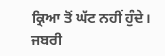ਕ੍ਰਿਆ ਤੋਂ ਘੱਟ ਨਹੀਂ ਹੁੰਦੇ।
ਜਬਰੀ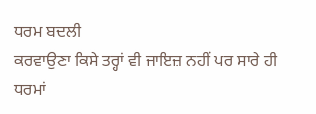ਧਰਮ ਬਦਲੀ
ਕਰਵਾਉਣਾ ਕਿਸੇ ਤਰ੍ਹਾਂ ਵੀ ਜਾਇਜ਼ ਨਹੀਂ ਪਰ ਸਾਰੇ ਹੀ ਧਰਮਾਂ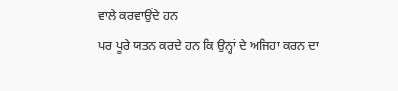ਵਾਲੇ ਕਰਵਾਉਂਦੇ ਹਨ
ਪਰ ਪੂਰੇ ਯਤਨ ਕਰਦੇ ਹਨ ਕਿ ਉਨ੍ਹਾਂ ਦੇ ਅਜਿਹਾ ਕਰਨ ਦਾ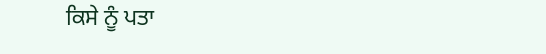ਕਿਸੇ ਨੂੰ ਪਤਾ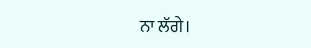ਨਾ ਲੱਗੇ।